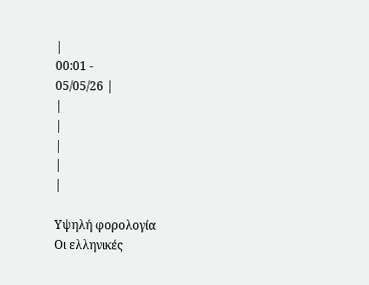|
00:01 -
05/05/26 |
|
|
|
|
|

Υψηλή φορολογία
Οι ελληνικές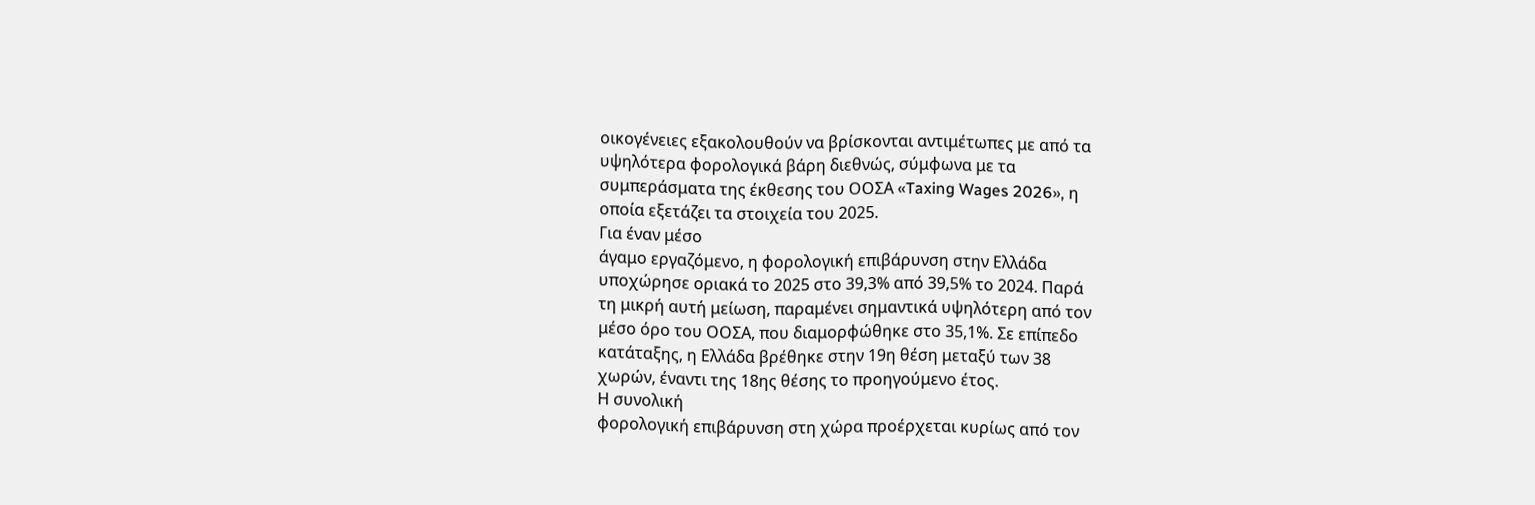οικογένειες εξακολουθούν να βρίσκονται αντιμέτωπες με από τα
υψηλότερα φορολογικά βάρη διεθνώς, σύμφωνα με τα
συμπεράσματα της έκθεσης του ΟΟΣΑ «Taxing Wages 2026», η
οποία εξετάζει τα στοιχεία του 2025.
Για έναν μέσο
άγαμο εργαζόμενο, η φορολογική επιβάρυνση στην Ελλάδα
υποχώρησε οριακά το 2025 στο 39,3% από 39,5% το 2024. Παρά
τη μικρή αυτή μείωση, παραμένει σημαντικά υψηλότερη από τον
μέσο όρο του ΟΟΣΑ, που διαμορφώθηκε στο 35,1%. Σε επίπεδο
κατάταξης, η Ελλάδα βρέθηκε στην 19η θέση μεταξύ των 38
χωρών, έναντι της 18ης θέσης το προηγούμενο έτος.
Η συνολική
φορολογική επιβάρυνση στη χώρα προέρχεται κυρίως από τον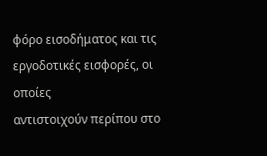φόρο εισοδήματος και τις εργοδοτικές εισφορές, οι οποίες
αντιστοιχούν περίπου στο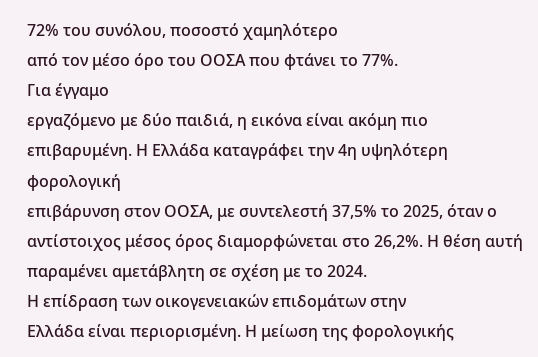72% του συνόλου, ποσοστό χαμηλότερο
από τον μέσο όρο του ΟΟΣΑ που φτάνει το 77%.
Για έγγαμο
εργαζόμενο με δύο παιδιά, η εικόνα είναι ακόμη πιο
επιβαρυμένη. Η Ελλάδα καταγράφει την 4η υψηλότερη φορολογική
επιβάρυνση στον ΟΟΣΑ, με συντελεστή 37,5% το 2025, όταν ο
αντίστοιχος μέσος όρος διαμορφώνεται στο 26,2%. Η θέση αυτή
παραμένει αμετάβλητη σε σχέση με το 2024.
Η επίδραση των οικογενειακών επιδομάτων στην
Ελλάδα είναι περιορισμένη. Η μείωση της φορολογικής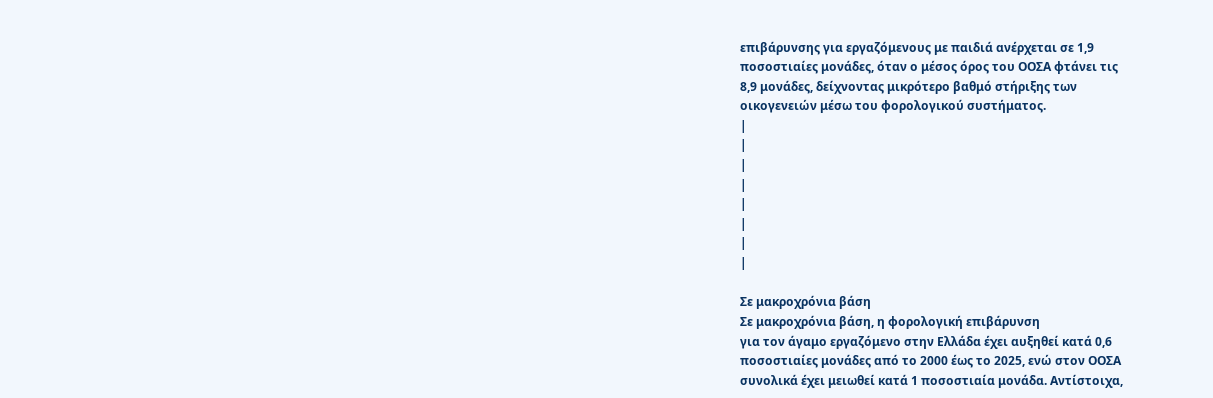επιβάρυνσης για εργαζόμενους με παιδιά ανέρχεται σε 1,9
ποσοστιαίες μονάδες, όταν ο μέσος όρος του ΟΟΣΑ φτάνει τις
8,9 μονάδες, δείχνοντας μικρότερο βαθμό στήριξης των
οικογενειών μέσω του φορολογικού συστήματος.
|
|
|
|
|
|
|
|

Σε μακροχρόνια βάση
Σε μακροχρόνια βάση, η φορολογική επιβάρυνση
για τον άγαμο εργαζόμενο στην Ελλάδα έχει αυξηθεί κατά 0,6
ποσοστιαίες μονάδες από το 2000 έως το 2025, ενώ στον ΟΟΣΑ
συνολικά έχει μειωθεί κατά 1 ποσοστιαία μονάδα. Αντίστοιχα,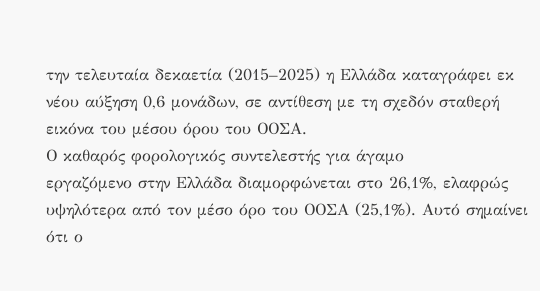την τελευταία δεκαετία (2015–2025) η Ελλάδα καταγράφει εκ
νέου αύξηση 0,6 μονάδων, σε αντίθεση με τη σχεδόν σταθερή
εικόνα του μέσου όρου του ΟΟΣΑ.
Ο καθαρός φορολογικός συντελεστής για άγαμο
εργαζόμενο στην Ελλάδα διαμορφώνεται στο 26,1%, ελαφρώς
υψηλότερα από τον μέσο όρο του ΟΟΣΑ (25,1%). Αυτό σημαίνει
ότι ο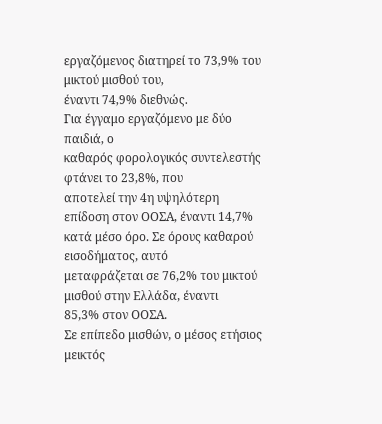εργαζόμενος διατηρεί το 73,9% του μικτού μισθού του,
έναντι 74,9% διεθνώς.
Για έγγαμο εργαζόμενο με δύο παιδιά, ο
καθαρός φορολογικός συντελεστής φτάνει το 23,8%, που
αποτελεί την 4η υψηλότερη επίδοση στον ΟΟΣΑ, έναντι 14,7%
κατά μέσο όρο. Σε όρους καθαρού εισοδήματος, αυτό
μεταφράζεται σε 76,2% του μικτού μισθού στην Ελλάδα, έναντι
85,3% στον ΟΟΣΑ.
Σε επίπεδο μισθών, ο μέσος ετήσιος μεικτός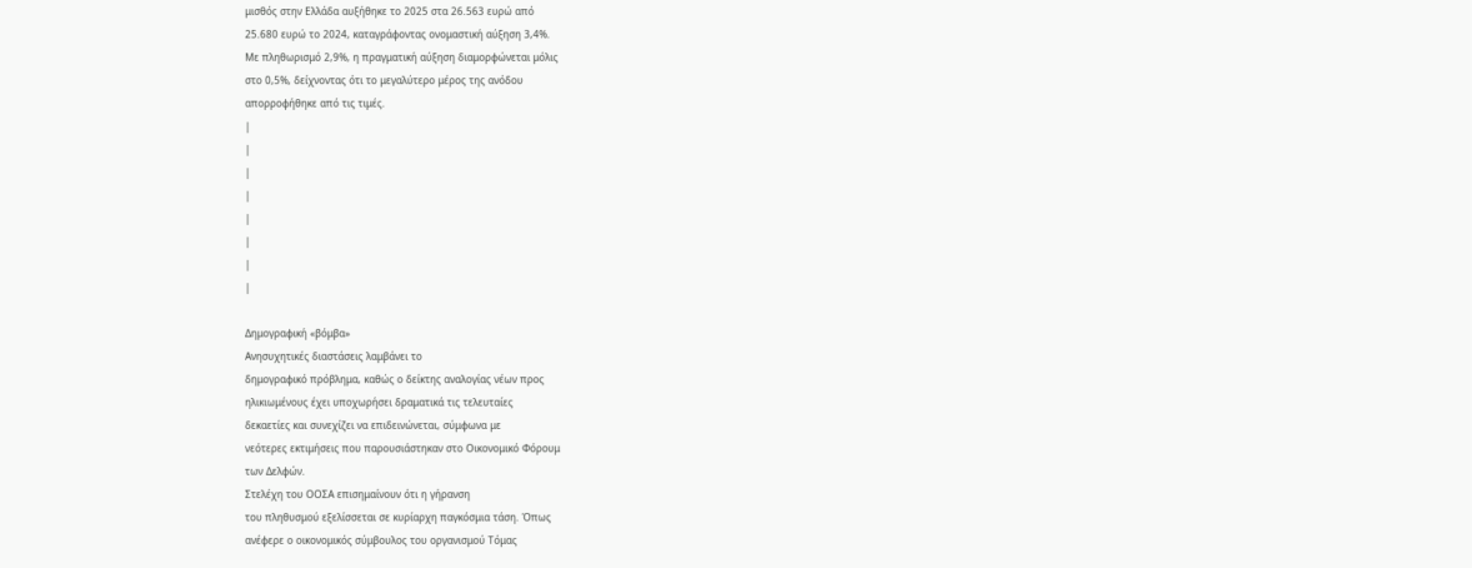μισθός στην Ελλάδα αυξήθηκε το 2025 στα 26.563 ευρώ από
25.680 ευρώ το 2024, καταγράφοντας ονομαστική αύξηση 3,4%.
Με πληθωρισμό 2,9%, η πραγματική αύξηση διαμορφώνεται μόλις
στο 0,5%, δείχνοντας ότι το μεγαλύτερο μέρος της ανόδου
απορροφήθηκε από τις τιμές.
|
|
|
|
|
|
|
|

Δημογραφική «βόμβα»
Ανησυχητικές διαστάσεις λαμβάνει το
δημογραφικό πρόβλημα, καθώς ο δείκτης αναλογίας νέων προς
ηλικιωμένους έχει υποχωρήσει δραματικά τις τελευταίες
δεκαετίες και συνεχίζει να επιδεινώνεται, σύμφωνα με
νεότερες εκτιμήσεις που παρουσιάστηκαν στο Οικονομικό Φόρουμ
των Δελφών.
Στελέχη του ΟΟΣΑ επισημαίνουν ότι η γήρανση
του πληθυσμού εξελίσσεται σε κυρίαρχη παγκόσμια τάση. Όπως
ανέφερε ο οικονομικός σύμβουλος του οργανισμού Τόμας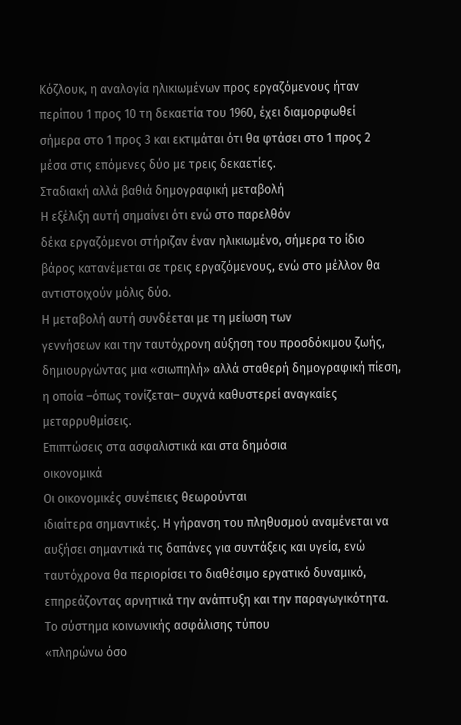Κόζλουκ, η αναλογία ηλικιωμένων προς εργαζόμενους ήταν
περίπου 1 προς 10 τη δεκαετία του 1960, έχει διαμορφωθεί
σήμερα στο 1 προς 3 και εκτιμάται ότι θα φτάσει στο 1 προς 2
μέσα στις επόμενες δύο με τρεις δεκαετίες.
Σταδιακή αλλά βαθιά δημογραφική μεταβολή
Η εξέλιξη αυτή σημαίνει ότι ενώ στο παρελθόν
δέκα εργαζόμενοι στήριζαν έναν ηλικιωμένο, σήμερα το ίδιο
βάρος κατανέμεται σε τρεις εργαζόμενους, ενώ στο μέλλον θα
αντιστοιχούν μόλις δύο.
Η μεταβολή αυτή συνδέεται με τη μείωση των
γεννήσεων και την ταυτόχρονη αύξηση του προσδόκιμου ζωής,
δημιουργώντας μια «σιωπηλή» αλλά σταθερή δημογραφική πίεση,
η οποία –όπως τονίζεται– συχνά καθυστερεί αναγκαίες
μεταρρυθμίσεις.
Επιπτώσεις στα ασφαλιστικά και στα δημόσια
οικονομικά
Οι οικονομικές συνέπειες θεωρούνται
ιδιαίτερα σημαντικές. Η γήρανση του πληθυσμού αναμένεται να
αυξήσει σημαντικά τις δαπάνες για συντάξεις και υγεία, ενώ
ταυτόχρονα θα περιορίσει το διαθέσιμο εργατικό δυναμικό,
επηρεάζοντας αρνητικά την ανάπτυξη και την παραγωγικότητα.
Το σύστημα κοινωνικής ασφάλισης τύπου
«πληρώνω όσο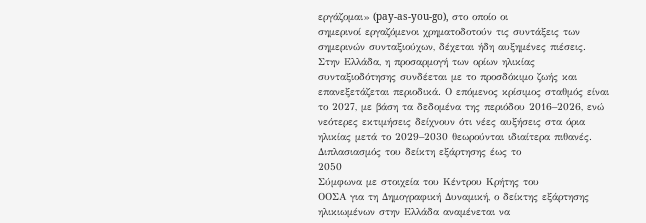εργάζομαι» (pay-as-you-go), στο οποίο οι
σημερινοί εργαζόμενοι χρηματοδοτούν τις συντάξεις των
σημερινών συνταξιούχων, δέχεται ήδη αυξημένες πιέσεις.
Στην Ελλάδα, η προσαρμογή των ορίων ηλικίας
συνταξιοδότησης συνδέεται με το προσδόκιμο ζωής και
επανεξετάζεται περιοδικά. Ο επόμενος κρίσιμος σταθμός είναι
το 2027, με βάση τα δεδομένα της περιόδου 2016–2026, ενώ
νεότερες εκτιμήσεις δείχνουν ότι νέες αυξήσεις στα όρια
ηλικίας μετά το 2029–2030 θεωρούνται ιδιαίτερα πιθανές.
Διπλασιασμός του δείκτη εξάρτησης έως το
2050
Σύμφωνα με στοιχεία του Κέντρου Κρήτης του
ΟΟΣΑ για τη Δημογραφική Δυναμική, ο δείκτης εξάρτησης
ηλικιωμένων στην Ελλάδα αναμένεται να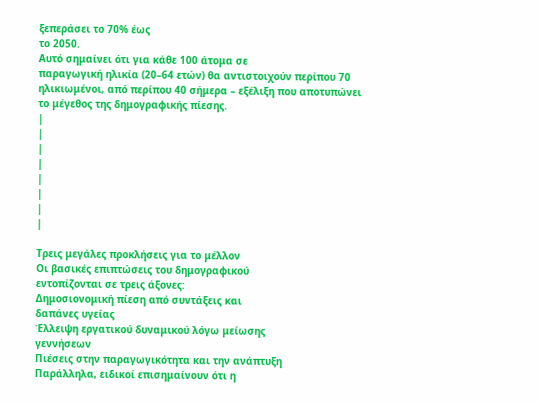ξεπεράσει το 70% έως
το 2050.
Αυτό σημαίνει ότι για κάθε 100 άτομα σε
παραγωγική ηλικία (20–64 ετών) θα αντιστοιχούν περίπου 70
ηλικιωμένοι, από περίπου 40 σήμερα – εξέλιξη που αποτυπώνει
το μέγεθος της δημογραφικής πίεσης.
|
|
|
|
|
|
|
|

Τρεις μεγάλες προκλήσεις για το μέλλον
Οι βασικές επιπτώσεις του δημογραφικού
εντοπίζονται σε τρεις άξονες:
Δημοσιονομική πίεση από συντάξεις και
δαπάνες υγείας
Έλλειψη εργατικού δυναμικού λόγω μείωσης
γεννήσεων
Πιέσεις στην παραγωγικότητα και την ανάπτυξη
Παράλληλα, ειδικοί επισημαίνουν ότι η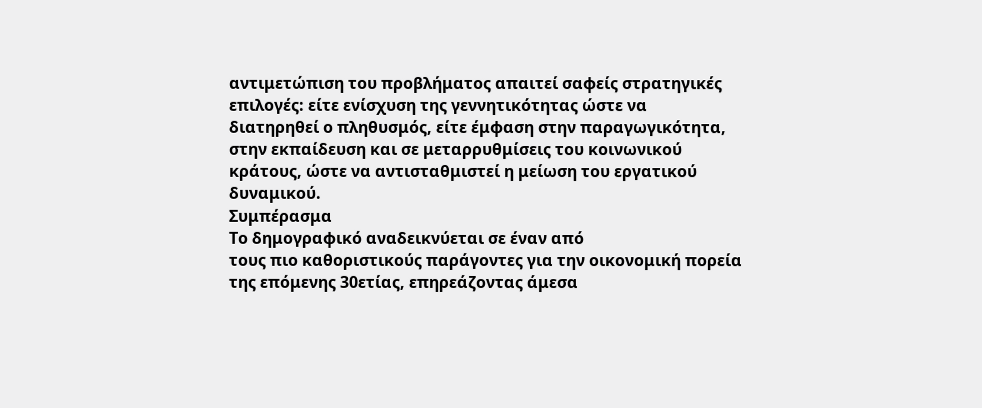αντιμετώπιση του προβλήματος απαιτεί σαφείς στρατηγικές
επιλογές: είτε ενίσχυση της γεννητικότητας ώστε να
διατηρηθεί ο πληθυσμός, είτε έμφαση στην παραγωγικότητα,
στην εκπαίδευση και σε μεταρρυθμίσεις του κοινωνικού
κράτους, ώστε να αντισταθμιστεί η μείωση του εργατικού
δυναμικού.
Συμπέρασμα
Το δημογραφικό αναδεικνύεται σε έναν από
τους πιο καθοριστικούς παράγοντες για την οικονομική πορεία
της επόμενης 30ετίας, επηρεάζοντας άμεσα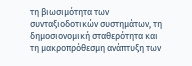τη βιωσιμότητα των
συνταξιοδοτικών συστημάτων, τη δημοσιονομική σταθερότητα και
τη μακροπρόθεσμη ανάπτυξη των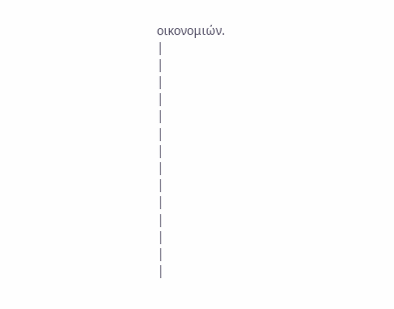οικονομιών.
|
|
|
|
|
|
|
|
|
|
|
|
|
|